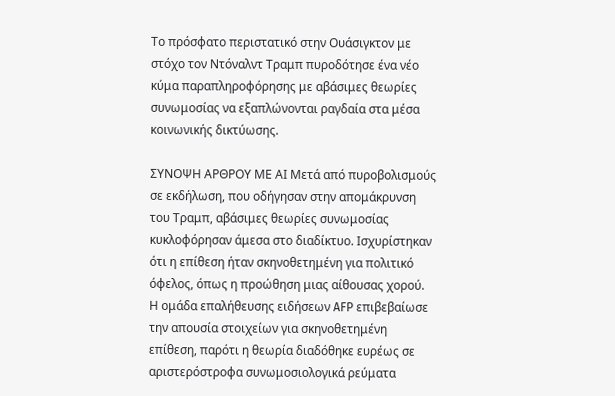Το πρόσφατο περιστατικό στην Ουάσιγκτον με στόχο τον Ντόναλντ Τραμπ πυροδότησε ένα νέο κύμα παραπληροφόρησης με αβάσιμες θεωρίες συνωμοσίας να εξαπλώνονται ραγδαία στα μέσα κοινωνικής δικτύωσης.

ΣΥΝΟΨΗ ΑΡΘΡΟΥ ΜΕ ΑΙ Μετά από πυροβολισμούς σε εκδήλωση, που οδήγησαν στην απομάκρυνση του Τραμπ, αβάσιμες θεωρίες συνωμοσίας κυκλοφόρησαν άμεσα στο διαδίκτυο. Ισχυρίστηκαν ότι η επίθεση ήταν σκηνοθετημένη για πολιτικό όφελος, όπως η προώθηση μιας αίθουσας χορού. Η ομάδα επαλήθευσης ειδήσεων AFP επιβεβαίωσε την απουσία στοιχείων για σκηνοθετημένη επίθεση, παρότι η θεωρία διαδόθηκε ευρέως σε αριστερόστροφα συνωμοσιολογικά ρεύματα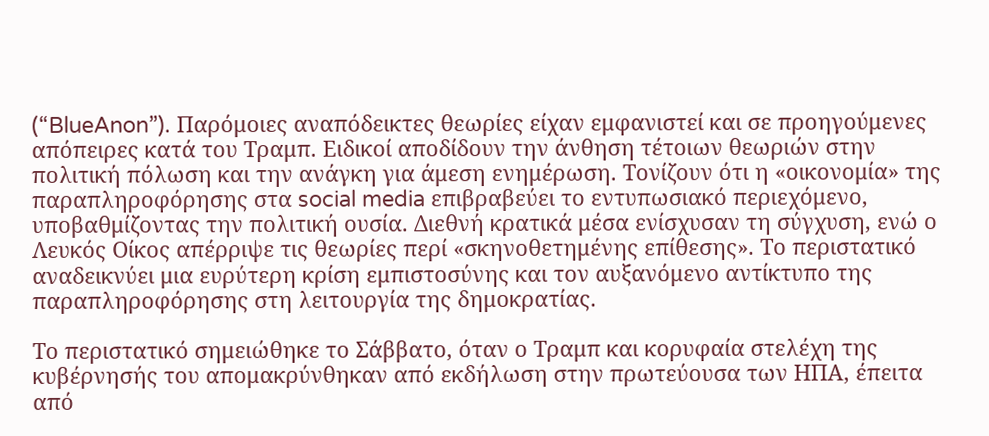(“BlueAnon”). Παρόμοιες αναπόδεικτες θεωρίες είχαν εμφανιστεί και σε προηγούμενες απόπειρες κατά του Τραμπ. Ειδικοί αποδίδουν την άνθηση τέτοιων θεωριών στην πολιτική πόλωση και την ανάγκη για άμεση ενημέρωση. Τονίζουν ότι η «οικονομία» της παραπληροφόρησης στα social media επιβραβεύει το εντυπωσιακό περιεχόμενο, υποβαθμίζοντας την πολιτική ουσία. Διεθνή κρατικά μέσα ενίσχυσαν τη σύγχυση, ενώ ο Λευκός Οίκος απέρριψε τις θεωρίες περί «σκηνοθετημένης επίθεσης». Το περιστατικό αναδεικνύει μια ευρύτερη κρίση εμπιστοσύνης και τον αυξανόμενο αντίκτυπο της παραπληροφόρησης στη λειτουργία της δημοκρατίας.

Το περιστατικό σημειώθηκε το Σάββατο, όταν ο Τραμπ και κορυφαία στελέχη της κυβέρνησής του απομακρύνθηκαν από εκδήλωση στην πρωτεύουσα των ΗΠΑ, έπειτα από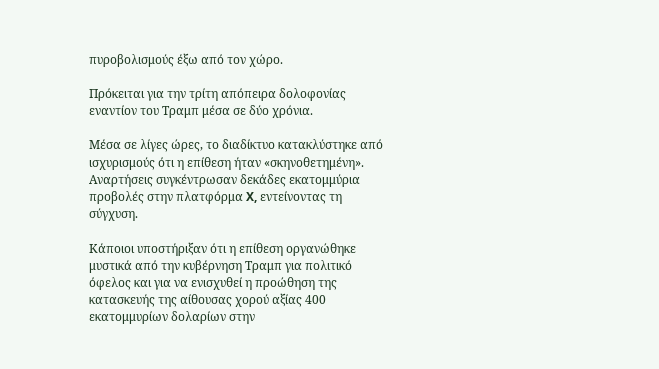πυροβολισμούς έξω από τον χώρο.

Πρόκειται για την τρίτη απόπειρα δολοφονίας εναντίον του Τραμπ μέσα σε δύο χρόνια.

Μέσα σε λίγες ώρες, το διαδίκτυο κατακλύστηκε από ισχυρισμούς ότι η επίθεση ήταν «σκηνοθετημένη». Αναρτήσεις συγκέντρωσαν δεκάδες εκατομμύρια προβολές στην πλατφόρμα X, εντείνοντας τη σύγχυση.

Κάποιοι υποστήριξαν ότι η επίθεση οργανώθηκε μυστικά από την κυβέρνηση Τραμπ για πολιτικό όφελος και για να ενισχυθεί η προώθηση της κατασκευής της αίθουσας χορού αξίας 400 εκατομμυρίων δολαρίων στην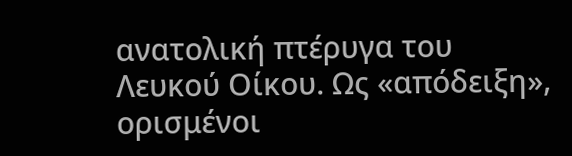ανατολική πτέρυγα του Λευκού Οίκου. Ως «απόδειξη», ορισμένοι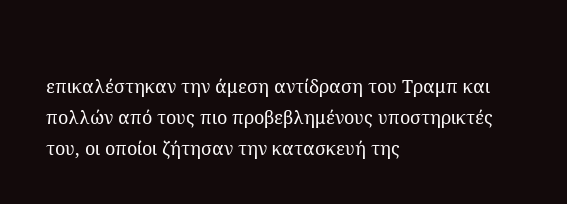επικαλέστηκαν την άμεση αντίδραση του Τραμπ και πολλών από τους πιο προβεβλημένους υποστηρικτές του, οι οποίοι ζήτησαν την κατασκευή της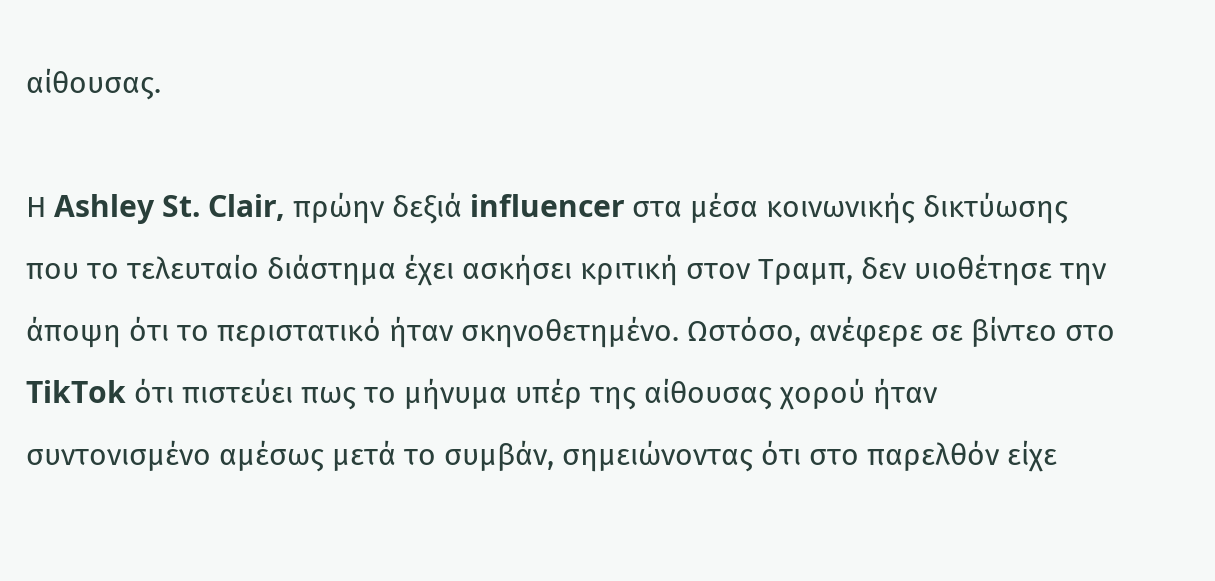αίθουσας.

Η Ashley St. Clair, πρώην δεξιά influencer στα μέσα κοινωνικής δικτύωσης που το τελευταίο διάστημα έχει ασκήσει κριτική στον Τραμπ, δεν υιοθέτησε την άποψη ότι το περιστατικό ήταν σκηνοθετημένο. Ωστόσο, ανέφερε σε βίντεο στο TikTok ότι πιστεύει πως το μήνυμα υπέρ της αίθουσας χορού ήταν συντονισμένο αμέσως μετά το συμβάν, σημειώνοντας ότι στο παρελθόν είχε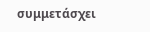συμμετάσχει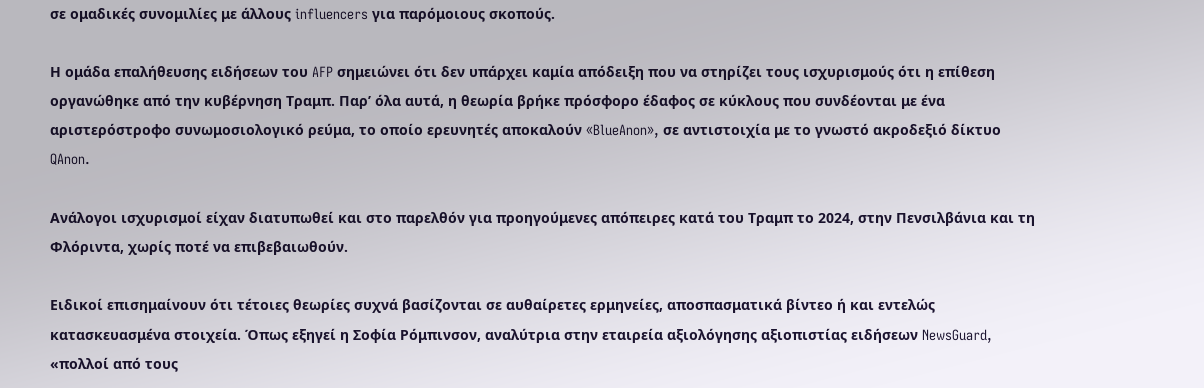σε ομαδικές συνομιλίες με άλλους influencers για παρόμοιους σκοπούς.

Η ομάδα επαλήθευσης ειδήσεων του AFP σημειώνει ότι δεν υπάρχει καμία απόδειξη που να στηρίζει τους ισχυρισμούς ότι η επίθεση οργανώθηκε από την κυβέρνηση Τραμπ. Παρ’ όλα αυτά, η θεωρία βρήκε πρόσφορο έδαφος σε κύκλους που συνδέονται με ένα αριστερόστροφο συνωμοσιολογικό ρεύμα, το οποίο ερευνητές αποκαλούν «BlueAnon», σε αντιστοιχία με το γνωστό ακροδεξιό δίκτυο QAnon.

Ανάλογοι ισχυρισμοί είχαν διατυπωθεί και στο παρελθόν για προηγούμενες απόπειρες κατά του Τραμπ το 2024, στην Πενσιλβάνια και τη Φλόριντα, χωρίς ποτέ να επιβεβαιωθούν.

Ειδικοί επισημαίνουν ότι τέτοιες θεωρίες συχνά βασίζονται σε αυθαίρετες ερμηνείες, αποσπασματικά βίντεο ή και εντελώς κατασκευασμένα στοιχεία. Όπως εξηγεί η Σοφία Ρόμπινσον, αναλύτρια στην εταιρεία αξιολόγησης αξιοπιστίας ειδήσεων NewsGuard, «πολλοί από τους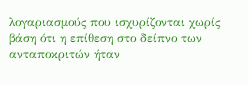λογαριασμούς που ισχυρίζονται χωρίς βάση ότι η επίθεση στο δείπνο των ανταποκριτών ήταν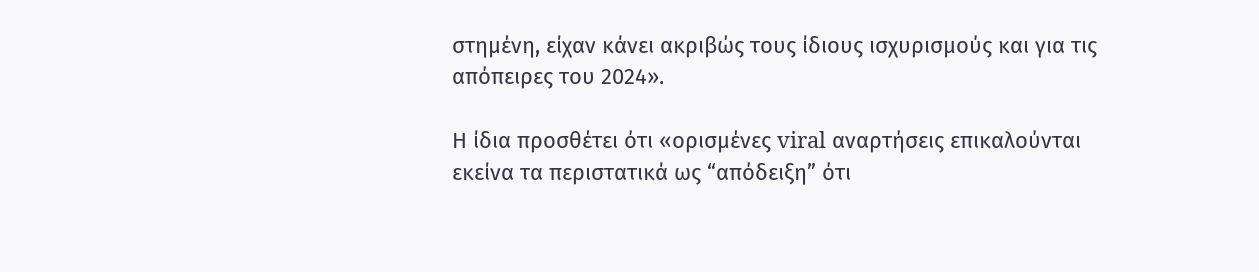στημένη, είχαν κάνει ακριβώς τους ίδιους ισχυρισμούς και για τις απόπειρες του 2024».

Η ίδια προσθέτει ότι «ορισμένες viral αναρτήσεις επικαλούνται εκείνα τα περιστατικά ως “απόδειξη” ότι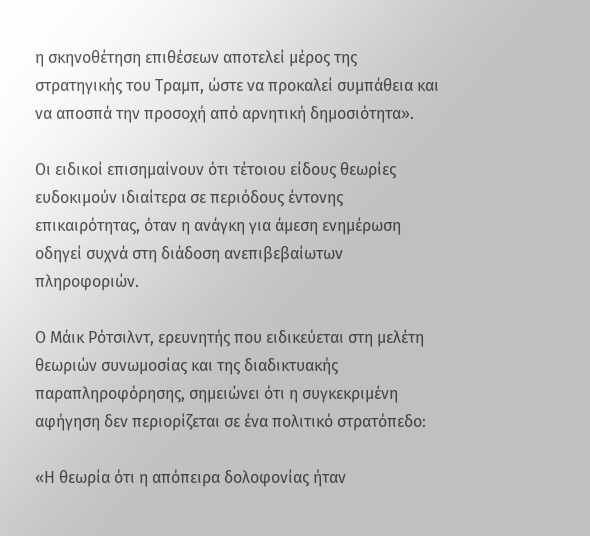η σκηνοθέτηση επιθέσεων αποτελεί μέρος της στρατηγικής του Τραμπ, ώστε να προκαλεί συμπάθεια και να αποσπά την προσοχή από αρνητική δημοσιότητα».

Οι ειδικοί επισημαίνουν ότι τέτοιου είδους θεωρίες ευδοκιμούν ιδιαίτερα σε περιόδους έντονης επικαιρότητας, όταν η ανάγκη για άμεση ενημέρωση οδηγεί συχνά στη διάδοση ανεπιβεβαίωτων πληροφοριών.

Ο Μάικ Ρότσιλντ, ερευνητής που ειδικεύεται στη μελέτη θεωριών συνωμοσίας και της διαδικτυακής παραπληροφόρησης, σημειώνει ότι η συγκεκριμένη αφήγηση δεν περιορίζεται σε ένα πολιτικό στρατόπεδο:

«Η θεωρία ότι η απόπειρα δολοφονίας ήταν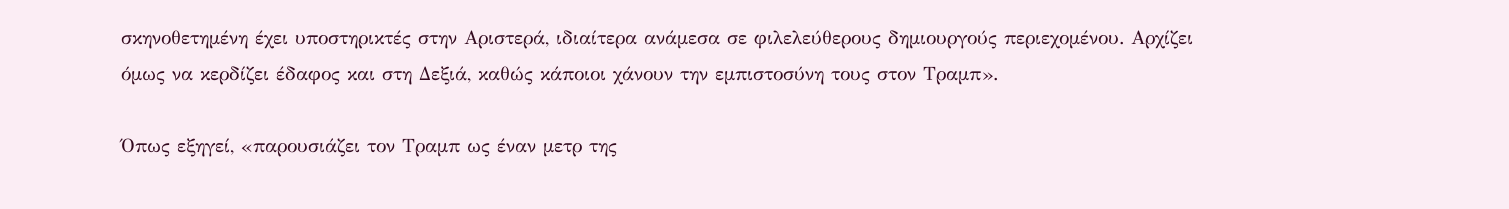σκηνοθετημένη έχει υποστηρικτές στην Αριστερά, ιδιαίτερα ανάμεσα σε φιλελεύθερους δημιουργούς περιεχομένου. Αρχίζει όμως να κερδίζει έδαφος και στη Δεξιά, καθώς κάποιοι χάνουν την εμπιστοσύνη τους στον Τραμπ».

Όπως εξηγεί, «παρουσιάζει τον Τραμπ ως έναν μετρ της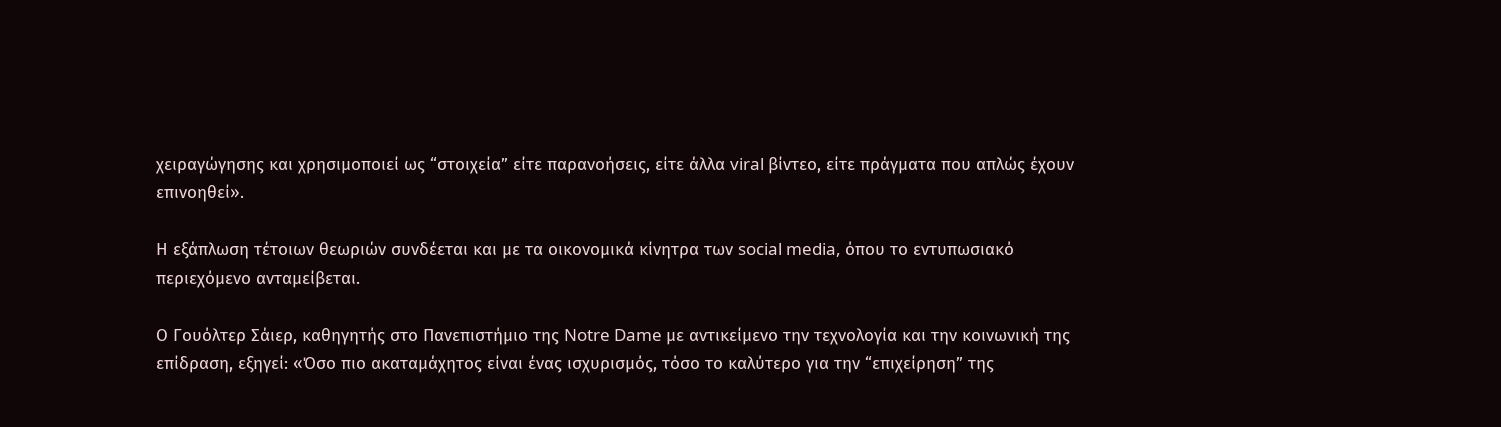χειραγώγησης και χρησιμοποιεί ως “στοιχεία” είτε παρανοήσεις, είτε άλλα viral βίντεο, είτε πράγματα που απλώς έχουν επινοηθεί».

Η εξάπλωση τέτοιων θεωριών συνδέεται και με τα οικονομικά κίνητρα των social media, όπου το εντυπωσιακό περιεχόμενο ανταμείβεται.

Ο Γουόλτερ Σάιερ, καθηγητής στο Πανεπιστήμιο της Notre Dame με αντικείμενο την τεχνολογία και την κοινωνική της επίδραση, εξηγεί: «Όσο πιο ακαταμάχητος είναι ένας ισχυρισμός, τόσο το καλύτερο για την “επιχείρηση” της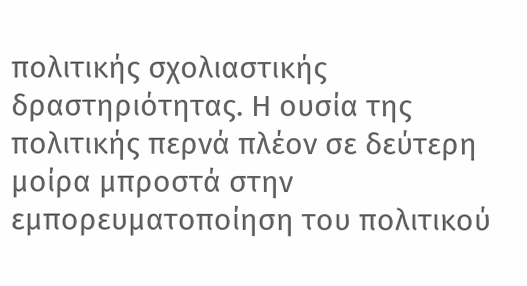πολιτικής σχολιαστικής δραστηριότητας. Η ουσία της πολιτικής περνά πλέον σε δεύτερη μοίρα μπροστά στην εμπορευματοποίηση του πολιτικού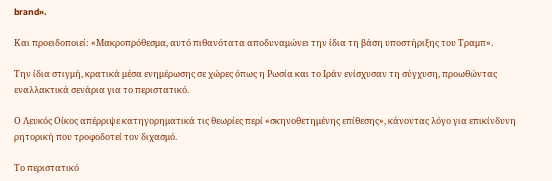brand».

Και προειδοποιεί: «Μακροπρόθεσμα, αυτό πιθανότατα αποδυναμώνει την ίδια τη βάση υποστήριξης του Τραμπ».

Την ίδια στιγμή, κρατικά μέσα ενημέρωσης σε χώρες όπως η Ρωσία και το Ιράν ενίσχυσαν τη σύγχυση, προωθώντας εναλλακτικά σενάρια για το περιστατικό.

Ο Λευκός Οίκος απέρριψε κατηγορηματικά τις θεωρίες περί «σκηνοθετημένης επίθεσης», κάνοντας λόγο για επικίνδυνη ρητορική που τροφοδοτεί τον διχασμό.

Το περιστατικό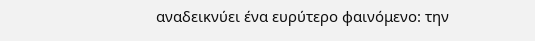αναδεικνύει ένα ευρύτερο φαινόμενο: την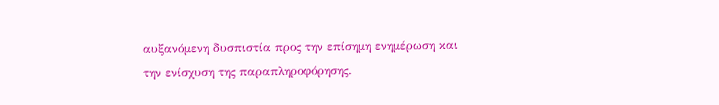αυξανόμενη δυσπιστία προς την επίσημη ενημέρωση και την ενίσχυση της παραπληροφόρησης.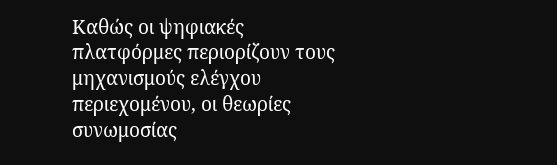Καθώς οι ψηφιακές πλατφόρμες περιορίζουν τους μηχανισμούς ελέγχου περιεχομένου, οι θεωρίες συνωμοσίας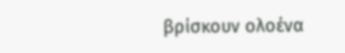βρίσκουν ολοένα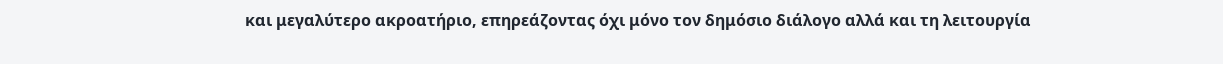και μεγαλύτερο ακροατήριο, επηρεάζοντας όχι μόνο τον δημόσιο διάλογο αλλά και τη λειτουργία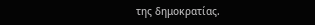της δημοκρατίας.